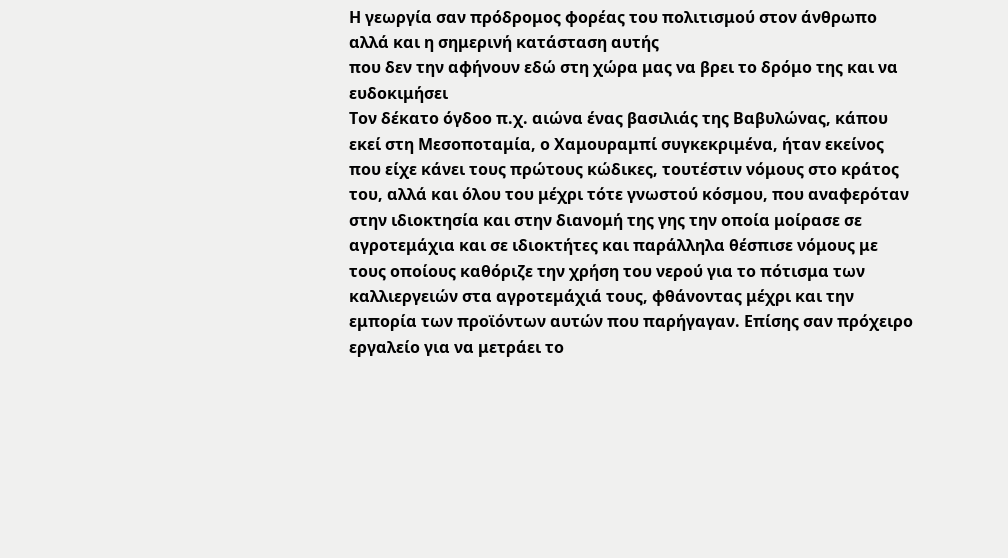Η γεωργία σαν πρόδρομος φορέας του πολιτισμού στον άνθρωπο αλλά και η σημερινή κατάσταση αυτής
που δεν την αφήνουν εδώ στη χώρα μας να βρει το δρόμο της και να ευδοκιμήσει
Τον δέκατο όγδοο π.χ. αιώνα ένας βασιλιάς της Βαβυλώνας, κάπου εκεί στη Μεσοποταμία, ο Χαμουραμπί συγκεκριμένα, ήταν εκείνος που είχε κάνει τους πρώτους κώδικες, τουτέστιν νόμους στο κράτος του, αλλά και όλου του μέχρι τότε γνωστού κόσμου, που αναφερόταν στην ιδιοκτησία και στην διανομή της γης την οποία μοίρασε σε αγροτεμάχια και σε ιδιοκτήτες και παράλληλα θέσπισε νόμους με τους οποίους καθόριζε την χρήση του νερού για το πότισμα των καλλιεργειών στα αγροτεμάχιά τους, φθάνοντας μέχρι και την εμπορία των προϊόντων αυτών που παρήγαγαν. Επίσης σαν πρόχειρο εργαλείο για να μετράει το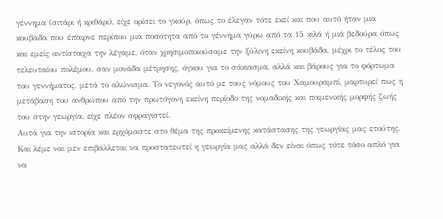γέννημα (σιτάρι ή κριθάρι), είχε ορίσει το γκούρ, όπως το έλεγαν τότε εκεί και που αυτό ήταν μια κουβάδα που έπαιρνε περίπου μια ποσότητα από το γέννημα γύρω από τα 15 κιλά ή μιά βεδούρα όπως και εμείς αντίστοιχα την λέγαμε, όταν χρησιμοποιούσαμε την ξύλινη εκείνη κουβάδα, μέχρι το τέλος του τελευταίου πολέμου, σαν μονάδα μέτρησης, όγκου για το σάκιασμα, αλλά και βάρους για το φόρτωμα του γεννήματος, μετά το αλώνισμα. Το νεγονός αυτό με τους νόμους του Χαμουραμπί, μαρτυρεί πως η μετάβαση του ανθρώπου από την πρωτόγονη εκείνη περίοδο της νομαδικής και ποιμενικής μορφής ζωής του στην γεωργία, είχε πλέον σφραγιστεί.
Αυτά για την ιστορία και ερχόμαστε στο θέμα της προκείμενης κατάστασης της γεωργίας μας ετούτης. Και λέμε ναι μεν επιβάλλεται να προστατευτεί η γεωργία μας αλλά δεν είναι όπως τότε τόσο απλό για να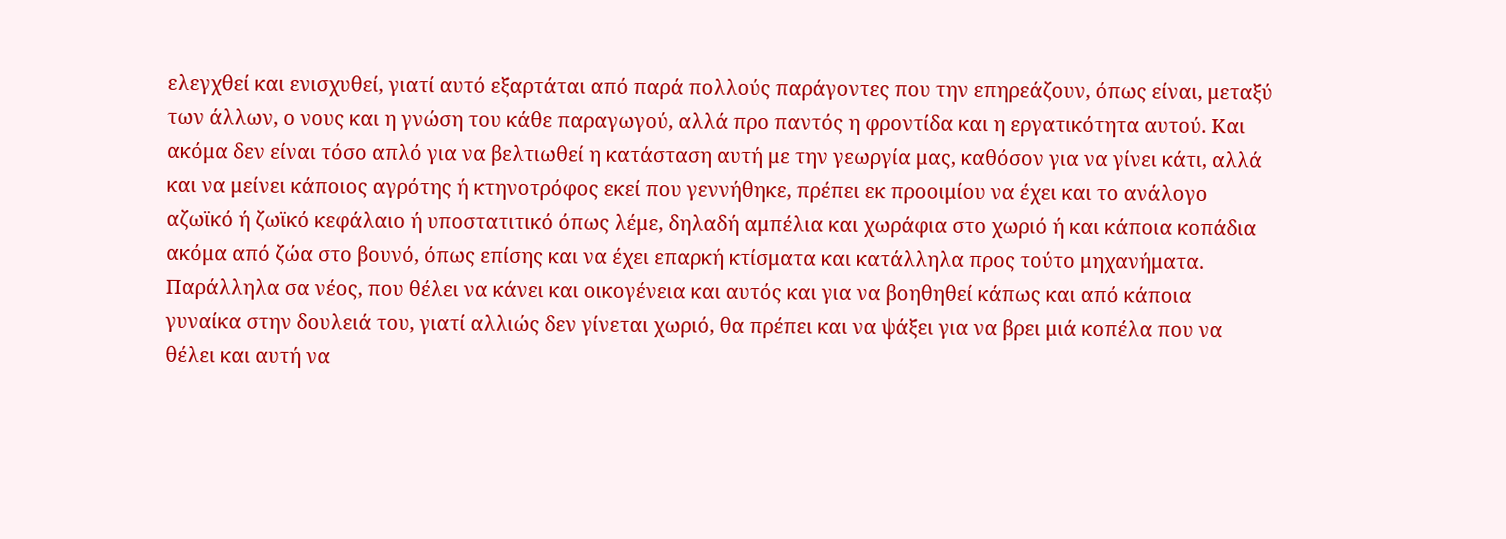ελεγχθεί και ενισχυθεί, γιατί αυτό εξαρτάται από παρά πολλούς παράγοντες που την επηρεάζουν, όπως είναι, μεταξύ των άλλων, ο νους και η γνώση του κάθε παραγωγού, αλλά προ παντός η φροντίδα και η εργατικότητα αυτού. Και ακόμα δεν είναι τόσο απλό για να βελτιωθεί η κατάσταση αυτή με την γεωργία μας, καθόσον για να γίνει κάτι, αλλά και να μείνει κάποιος αγρότης ή κτηνοτρόφος εκεί που γεννήθηκε, πρέπει εκ προοιμίου να έχει και το ανάλογο αζωϊκό ή ζωϊκό κεφάλαιο ή υποστατιτικό όπως λέμε, δηλαδή αμπέλια και χωράφια στο χωριό ή και κάποια κοπάδια ακόμα από ζώα στο βουνό, όπως επίσης και να έχει επαρκή κτίσματα και κατάλληλα προς τούτο μηχανήματα. Παράλληλα σα νέος, που θέλει να κάνει και οικογένεια και αυτός και για να βοηθηθεί κάπως και από κάποια γυναίκα στην δουλειά του, γιατί αλλιώς δεν γίνεται χωριό, θα πρέπει και να ψάξει για να βρει μιά κοπέλα που να θέλει και αυτή να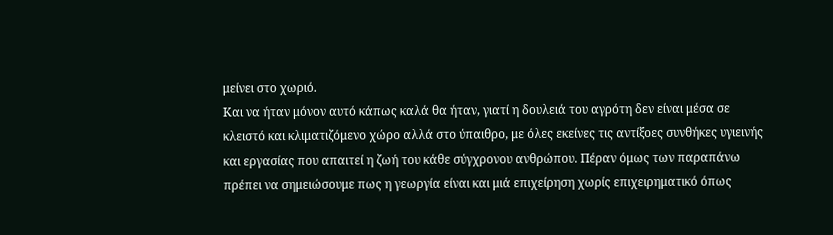μείνει στο χωριό.
Και να ήταν μόνον αυτό κάπως καλά θα ήταν, γιατί η δουλειά του αγρότη δεν είναι μέσα σε κλειστό και κλιματιζόμενο χώρο αλλά στο ύπαιθρο, με όλες εκείνες τις αντίξοες συνθήκες υγιεινής και εργασίας που απαιτεί η ζωή του κάθε σύγχρονου ανθρώπου. Πέραν όμως των παραπάνω πρέπει να σημειώσουμε πως η γεωργία είναι και μιά επιχείρηση χωρίς επιχειρηματικό όπως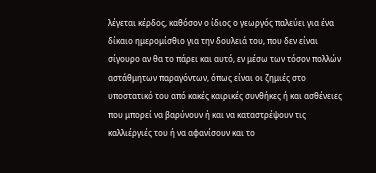λέγεται κέρδος, καθόσον ο ίδιος ο γεωργός παλεύει για ένα δίκαιο ημερομίσθιο για την δουλειά του, που δεν είναι σίγουρο αν θα το πάρει και αυτό, εν μέσω των τόσον πολλών αστάθμητων παραγόντων, όπως είναι οι ζημιές στο υποστατικό του από κακές καιρικές συνθήκες ή και ασθένειες που μπορεί να βαρύνουν ή και να καταστρέψουν τις καλλιέργιές του ή να αφανίσουν και το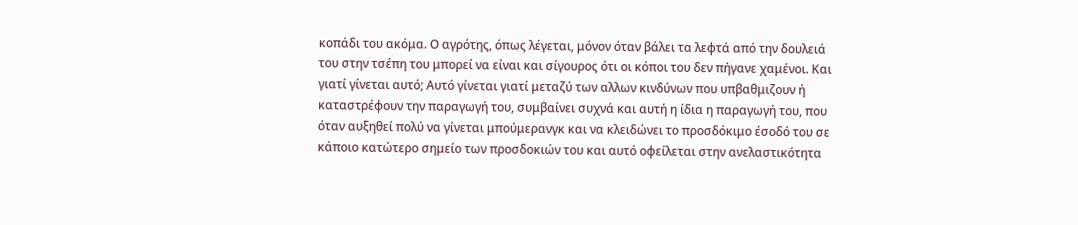κοπάδι του ακόμα. Ο αγρότης, όπως λέγεται, μόνον όταν βάλει τα λεφτά από την δουλειά του στην τσέπη του μπορεί να είναι και σίγουρος ότι οι κόποι του δεν πήγανε χαμένοι. Και γιατί γίνεται αυτό; Αυτό γίνεται γιατί μεταζύ των αλλων κινδύνων που υπβαθμιζουν ή καταστρέφουν την παραγωγή του, συμβαίνει συχνά και αυτή η ίδια η παραγωγή του, που όταν αυξηθεί πολύ να γίνεται μπούμερανγκ και να κλειδώνει το προσδόκιμο έσοδό του σε κάποιο κατώτερο σημείο των προσδοκιών του και αυτό οφείλεται στην ανελαστικότητα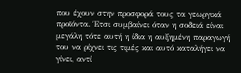που έχουν στην προσφορά τους τα γεωργικά προϊόντα. Έτσι συμβαίνει όταν η σοδειά είναι μεγάλη τότε αυτή η ίδια η αυξημένη παραγωγή του να ρίχνει τις τιμές και αυτό καταλήγει να γίνει, αντί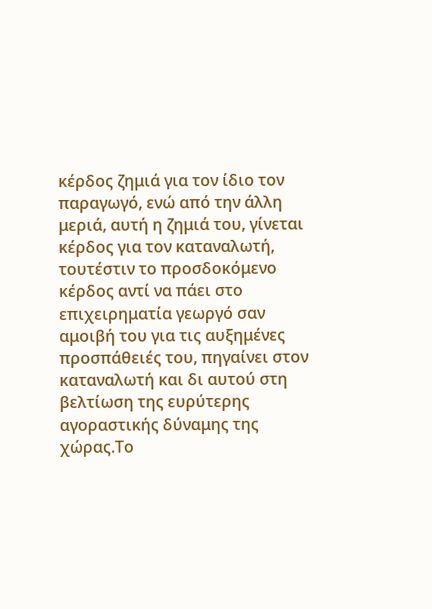κέρδος ζημιά για τον ίδιο τον παραγωγό, ενώ από την άλλη μεριά, αυτή η ζημιά του, γίνεται κέρδος για τον καταναλωτή, τουτέστιν το προσδοκόμενο κέρδος αντί να πάει στο επιχειρηματία γεωργό σαν αμοιβή του για τις αυξημένες προσπάθειές του, πηγαίνει στον καταναλωτή και δι αυτού στη βελτίωση της ευρύτερης αγοραστικής δύναμης της χώρας.Το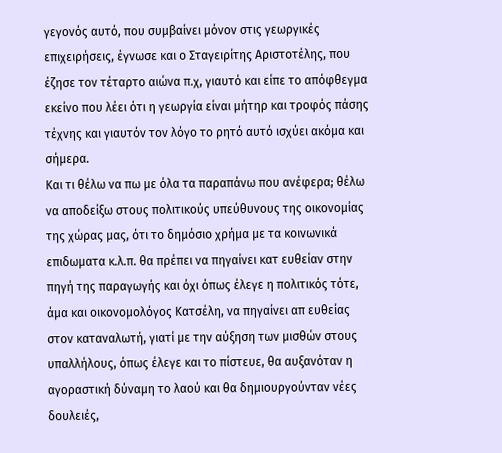γεγονός αυτό, που συμβαίνει μόνον στις γεωργικές επιχειρήσεις, έγνωσε και ο Σταγειρίτης Αριστοτέλης, που έζησε τον τέταρτο αιώνα π.χ, γιαυτό και είπε το απόφθεγμα εκείνο που λέει ότι η γεωργία είναι μήτηρ και τροφός πάσης τέχνης και γιαυτόν τον λόγο το ρητό αυτό ισχύει ακόμα και σήμερα.
Και τι θέλω να πω με όλα τα παραπάνω που ανέφερα; θέλω να αποδείξω στους πολιτικούς υπεύθυνους της οικονομίας της χώρας μας, ότι το δημόσιο χρήμα με τα κοινωνικά επιδωματα κ.λ.π. θα πρέπει να πηγαίνει κατ ευθείαν στην πηγή της παραγωγής και όχι όπως έλεγε η πολιτικός τότε, άμα και οικονομολόγος Κατσέλη, να πηγαίνει απ ευθείας στον καταναλωτή, γιατί με την αύξηση των μισθών στους υπαλλήλους, όπως έλεγε και το πίστευε, θα αυξανόταν η αγοραστική δύναμη το λαού και θα δημιουργούνταν νέες δουλειές,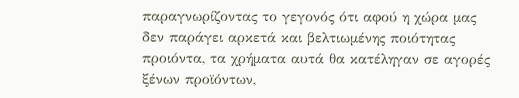παραγνωρίζοντας το γεγονός ότι αφού η χώρα μας δεν παράγει αρκετά και βελτιωμένης ποιότητας προιόντα, τα χρήματα αυτά θα κατέληγαν σε αγορές ξένων προϊόντων,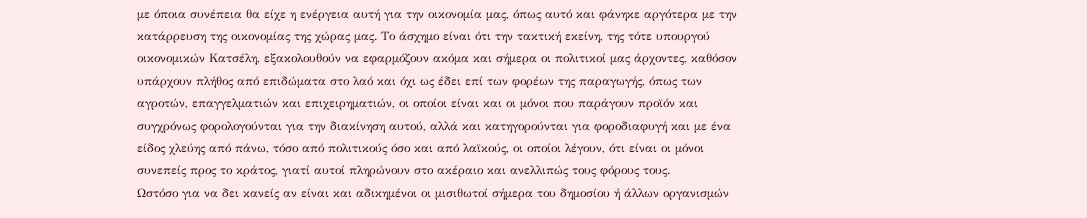με όποια συνέπεια θα είχε η ενέργεια αυτή για την οικονομία μας, όπως αυτό και φάνηκε αργότερα με την κατάρρευση της οικονομίας της χώρας μας. Το άσχημο είναι ότι την τακτική εκείνη, της τότε υπουργού οικονομικών Κατσέλη, εξακολουθούν να εφαρμόζουν ακόμα και σήμερα οι πολιτικοί μας άρχοντες, καθόσον υπάρχουν πλήθος από επιδώματα στο λαό και όχι ως έδει επί των φορέων της παραγωγής, όπως των αγροτών, επαγγελματιών και επιχειρηματιών, οι οποίοι είναι και οι μόνοι που παράγουν προϊόν και συγχρόνως φορολογούνται για την διακίνηση αυτού, αλλά και κατηγορούνται για φοροδιαφυγή και με ένα είδος χλεύης από πάνω, τόσο από πολιτικούς όσο και από λαϊκούς, οι οποίοι λέγουν, ότι είναι οι μόνοι συνεπείς προς το κράτος, γιατί αυτοί πληρώνουν στο ακέραιο και ανελλιπώς τους φόρους τους.
Ωστόσο για να δει κανείς αν είναι και αδικημένοι οι μισιθωτοί σήμερα του δημοσίου ή άλλων οργανισμών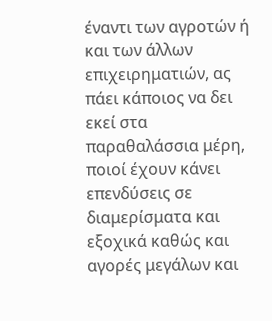έναντι των αγροτών ή και των άλλων επιχειρηματιών, ας πάει κάποιος να δει εκεί στα παραθαλάσσια μέρη, ποιοί έχουν κάνει επενδύσεις σε διαμερίσματα και εξοχικά καθώς και αγορές μεγάλων και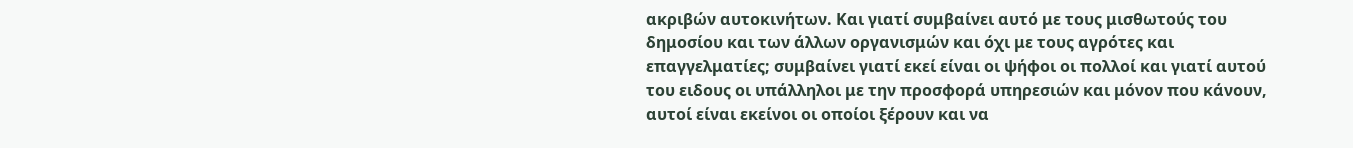ακριβών αυτοκινήτων. Και γιατί συμβαίνει αυτό με τους μισθωτούς του δημοσίου και των άλλων οργανισμών και όχι με τους αγρότες και επαγγελματίες; συμβαίνει γιατί εκεί είναι οι ψήφοι οι πολλοί και γιατί αυτού του ειδους οι υπάλληλοι με την προσφορά υπηρεσιών και μόνον που κάνουν, αυτοί είναι εκείνοι οι οποίοι ξέρουν και να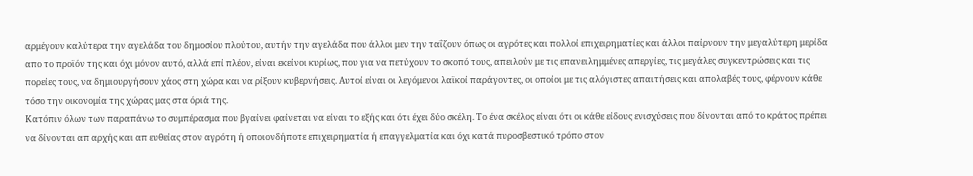αρμέγουν καλύτερα την αγελάδα του δημοσίου πλούτου, αυτήν την αγελάδα που άλλοι μεν την ταΐζουν όπως οι αγρότες και πολλοί επιχειρηματίες και άλλοι παίρνουν την μεγαλύτερη μερίδα απο το προϊόν της και όχι μόνον αυτό, αλλά επί πλέον, είναι εκείνοι κυρίως, που για να πετύχουν το σκοπό τους, απειλούν με τις επανειλημμένες απεργίες, τις μεγάλες συγκεντρώσεις και τις πορείες τους, να δημιουργήσουν χάος στη χώρα και να ρίξουν κυβερνήσεις. Αυτοί είναι οι λεγόμενοι λαϊκοί παράγοντες, οι οποίοι με τις αλόγιστες απαιτήσεις και απολαβές τους, φέρνουν κάθε τόσο την οικονομία της χώρας μας στα όριά της.
Κατόπιν όλων των παραπάνω το συμπέρασμα που βγαίνει φαίνεται να είναι το εξής και ότι έχει δύο σκέλη. Το ένα σκέλος είναι ότι οι κάθε είδους ενισχύσεις που δίνονται από το κράτος πρέπει να δίνονται απ αρχής και απ ευθείας στον αγρότη ή οποιονδήποτε επιχειρηματία ή επαγγελματία και όχι κατά πυροσβεστικό τρόπο στον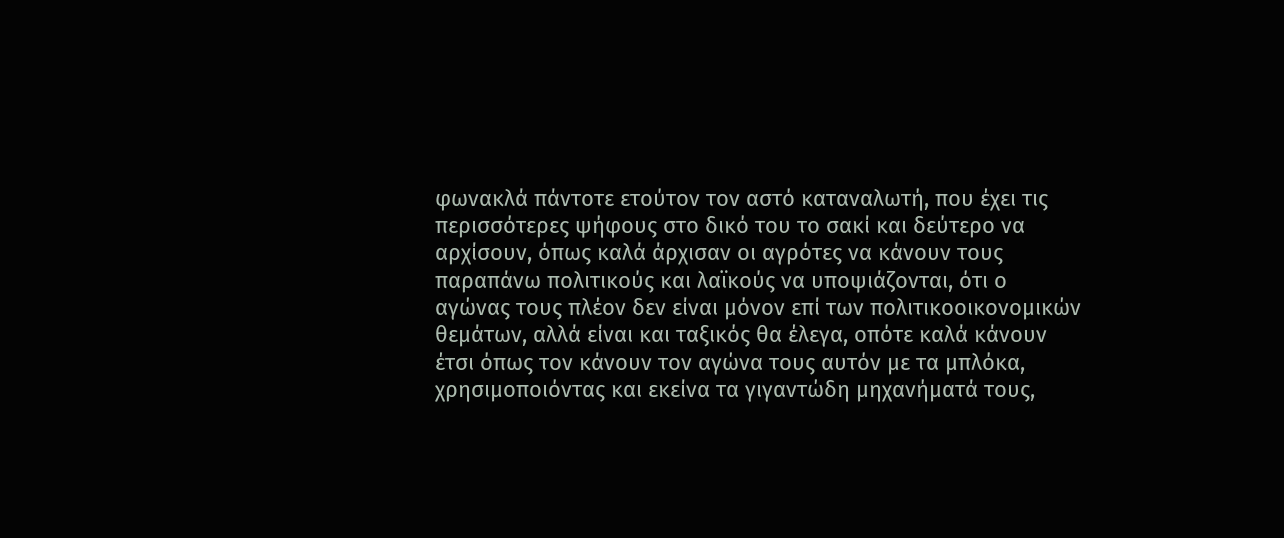φωνακλά πάντοτε ετούτον τον αστό καταναλωτή, που έχει τις περισσότερες ψήφους στο δικό του το σακί και δεύτερο να αρχίσουν, όπως καλά άρχισαν οι αγρότες να κάνουν τους παραπάνω πολιτικούς και λαϊκούς να υποψιάζονται, ότι ο αγώνας τους πλέον δεν είναι μόνον επί των πολιτικοοικονομικών θεμάτων, αλλά είναι και ταξικός θα έλεγα, οπότε καλά κάνουν έτσι όπως τον κάνουν τον αγώνα τους αυτόν με τα μπλόκα, χρησιμοποιόντας και εκείνα τα γιγαντώδη μηχανήματά τους,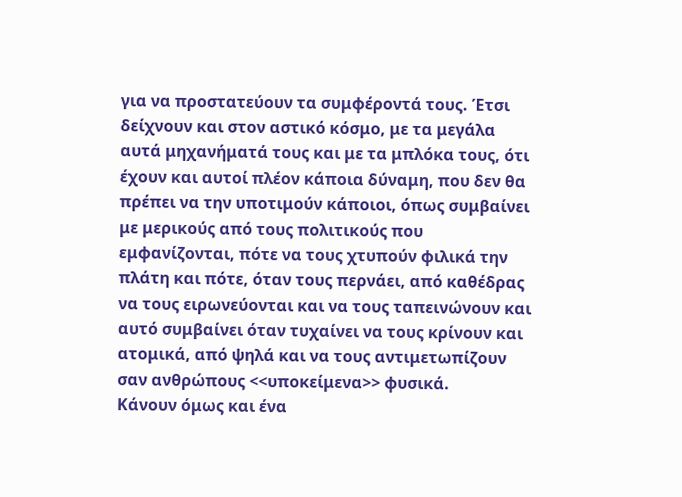για να προστατεύουν τα συμφέροντά τους. Έτσι δείχνουν και στον αστικό κόσμο, με τα μεγάλα αυτά μηχανήματά τους και με τα μπλόκα τους, ότι έχουν και αυτοί πλέον κάποια δύναμη, που δεν θα πρέπει να την υποτιμούν κάποιοι, όπως συμβαίνει με μερικούς από τους πολιτικούς που εμφανίζονται, πότε να τους χτυπούν φιλικά την πλάτη και πότε, όταν τους περνάει, από καθέδρας να τους ειρωνεύονται και να τους ταπεινώνουν και αυτό συμβαίνει όταν τυχαίνει να τους κρίνουν και ατομικά, από ψηλά και να τους αντιμετωπίζουν σαν ανθρώπους <<υποκείμενα>> φυσικά.
Κάνουν όμως και ένα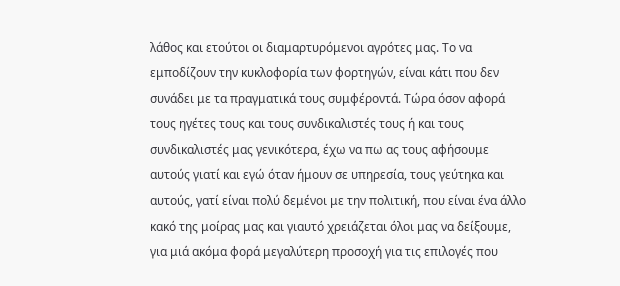λάθος και ετούτοι οι διαμαρτυρόμενοι αγρότες μας. Το να εμποδίζουν την κυκλοφορία των φορτηγών, είναι κάτι που δεν συνάδει με τα πραγματικά τους συμφέροντά. Τώρα όσον αφορά τους ηγέτες τους και τους συνδικαλιστές τους ή και τους συνδικαλιστές μας γενικότερα, έχω να πω ας τους αφήσουμε αυτούς γιατί και εγώ όταν ήμουν σε υπηρεσία, τους γεύτηκα και αυτούς, γατί είναι πολύ δεμένοι με την πολιτική, που είναι ένα άλλο κακό της μοίρας μας και γιαυτό χρειάζεται όλοι μας να δείξουμε, για μιά ακόμα φορά μεγαλύτερη προσοχή για τις επιλογές που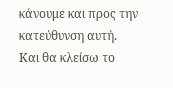κάνουμε και προς την κατεύθυνση αυτή.
Και θα κλείσω το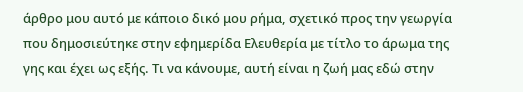άρθρο μου αυτό με κάποιο δικό μου ρήμα, σχετικό προς την γεωργία που δημοσιεύτηκε στην εφημερίδα Ελευθερία με τίτλο το άρωμα της γης και έχει ως εξής. Τι να κάνουμε, αυτή είναι η ζωή μας εδώ στην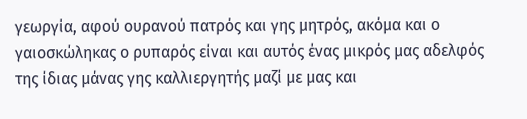γεωργία, αφού ουρανού πατρός και γης μητρός, ακόμα και ο γαιοσκώληκας ο ρυπαρός είναι και αυτός ένας μικρός μας αδελφός της ίδιας μάνας γης καλλιεργητής μαζί με μας και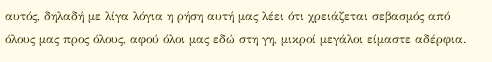αυτός, δηλαδή με λίγα λόγια η ρήση αυτή μας λέει ότι χρειάζεται σεβασμός από όλους μας προς όλους, αφού όλοι μας εδώ στη γη, μικροί μεγάλοι είμαστε αδέρφια.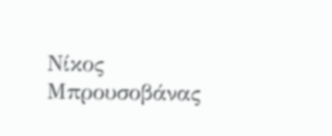Νίκος Μπρουσοβάνας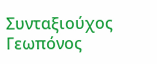Συνταξιούχος Γεωπόνος